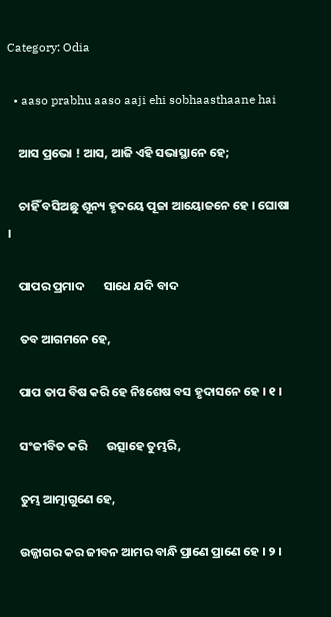Category: Odia

  • aaso prabhu aaso aaji ehi sobhaasthaane hai

    ଆସ ପ୍ରଭୋ ! ଆସ, ଆଜି ଏହି ସଭାସ୍ଥାନେ ହେ;

    ଚାହିଁ ବସିଅଛୁ ଶୂନ୍ୟ ହୃଦୟେ ପୂଜା ଆୟୋଜନେ ହେ । ଘୋଷା ।

    ପାପର ପ୍ରମାଦ       ସାଧେ ଯଦି ବାଦ

    ତବ ଆଗମନେ ହେ,

    ପାପ ତାପ ବିଷ କରି ହେ ନିଃଶେଷ ବସ ହୃଦାସନେ ହେ । ୧ ।

    ସଂଜୀବିତ କରି       ଉତ୍ସାହେ ତୁମ୍ଭରି,

    ତୁମ୍ଭ ଆତ୍ମାଗୁଣେ ହେ,

    ଉଜ୍ଜାଗର କର ଜୀବନ ଆମର ବାନ୍ଧି ପ୍ରାଣେ ପ୍ରାଣେ ହେ । ୨ ।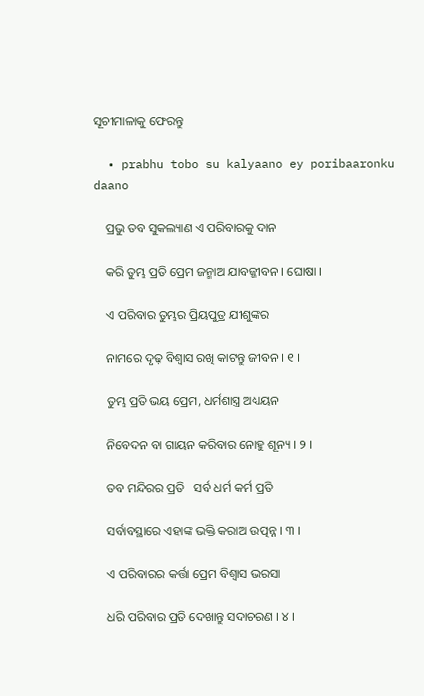ସୂଚୀମାଳାକୁ ଫେରନ୍ତୁ

  • prabhu tobo su kalyaano ey poribaaronku daano

    ପ୍ରଭୁ ତବ ସୁକଲ୍ୟାଣ ଏ ପରିବାରକୁ ଦାନ

    କରି ତୁମ୍ଭ ପ୍ରତି ପ୍ରେମ ଜନ୍ମାଅ ଯାବଜ୍ଜୀବନ । ଘୋଷା ।

    ଏ ପରିବାର ତୁମ୍ଭର ପ୍ରିୟପୁତ୍ର ଯୀଶୁଙ୍କର

    ନାମରେ ଦୃଢ଼ ବିଶ୍ୱାସ ରଖି କାଟନ୍ତୁ ଜୀବନ । ୧ ।

    ତୁମ୍ଭ ପ୍ରତି ଭୟ ପ୍ରେମ, ଧର୍ମଶାସ୍ତ୍ର ଅଧ୍ୟୟନ

    ନିବେଦନ ବା ଗାୟନ କରିବାର ନୋହୁ ଶୂନ୍ୟ । ୨ ।

    ତବ ମନ୍ଦିରର ପ୍ରତି   ସର୍ବ ଧର୍ମ କର୍ମ ପ୍ରତି

    ସର୍ବାବସ୍ଥାରେ ଏହାଙ୍କ ଭକ୍ତି କରାଅ ଉତ୍ପନ୍ନ । ୩ ।

    ଏ ପରିବାରର କର୍ତ୍ତା ପ୍ରେମ ବିଶ୍ୱାସ ଭରସା

    ଧରି ପରିବାର ପ୍ରତି ଦେଖାନ୍ତୁ ସଦାଚରଣ । ୪ ।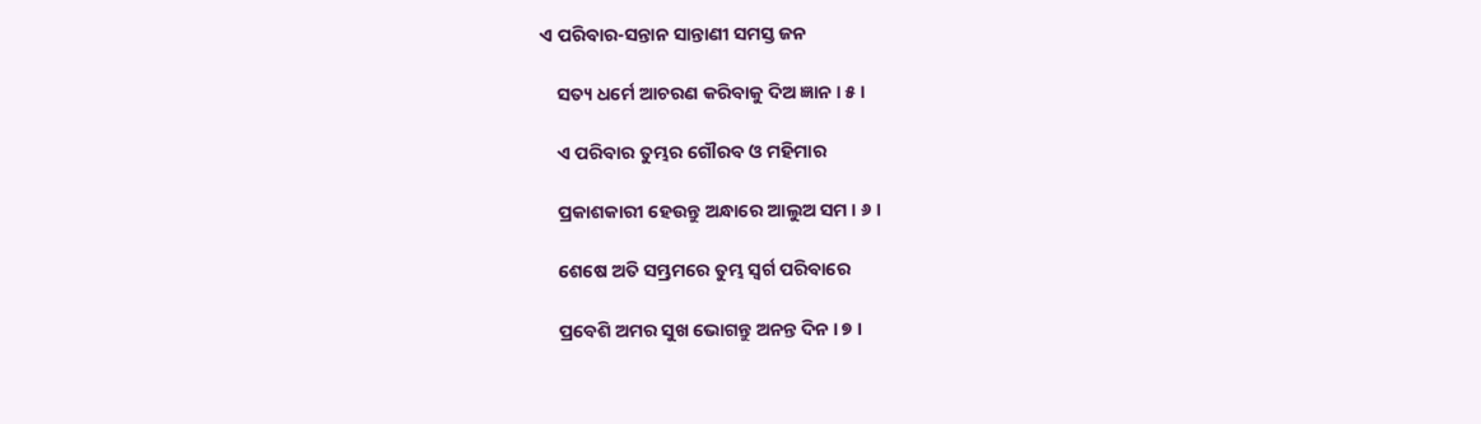ଏ ପରିବାର-ସନ୍ତାନ ସାନ୍ତାଣୀ ସମସ୍ତ ଜନ

    ସତ୍ୟ ଧର୍ମେ ଆଚରଣ କରିବାକୁ ଦିଅ ଜ୍ଞାନ । ୫ ।

    ଏ ପରିବାର ତୁମ୍ଭର ଗୌରବ ଓ ମହିମାର

    ପ୍ରକାଶକାରୀ ହେଉନ୍ତୁ ଅନ୍ଧାରେ ଆଲୁଅ ସମ । ୬ ।

    ଶେଷେ ଅତି ସମ୍ଭ୍ରମରେ ତୁମ୍ଭ ସ୍ୱର୍ଗ ପରିବାରେ

    ପ୍ରବେଶି ଅମର ସୁଖ ଭୋଗନ୍ତୁ ଅନନ୍ତ ଦିନ । ୭ ।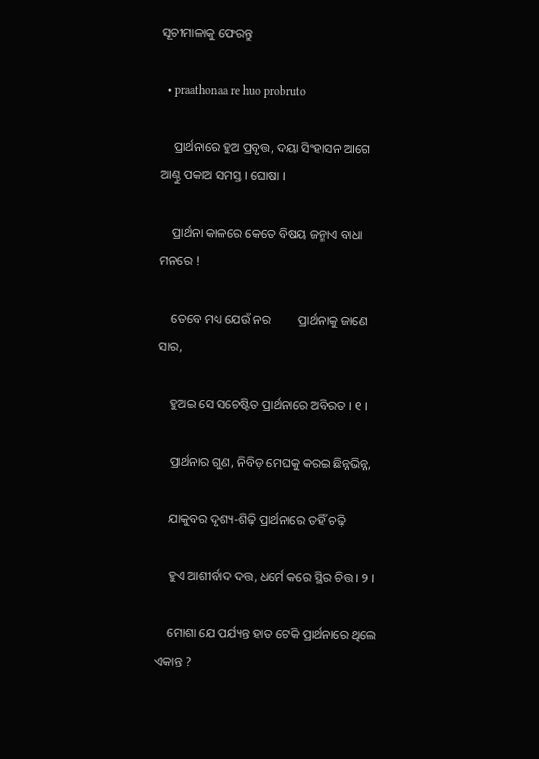ସୂଚୀମାଳାକୁ ଫେରନ୍ତୁ

  • praathonaa re huo probruto

    ପ୍ରାର୍ଥନାରେ ହୁଅ ପ୍ରବୃତ୍ତ, ଦୟା ସିଂହାସନ ଆଗେ ଆଣ୍ଠୁ ପକାଅ ସମସ୍ତ । ଘୋଷା ।

    ପ୍ରାର୍ଥନା କାଳରେ କେତେ ବିଷୟ ଜନ୍ମାଏ ବାଧା ମନରେ !

    ତେବେ ମଧ୍ୟ ଯେଉଁ ନର         ପ୍ରାର୍ଥନାକୁ ଜାଣେ ସାର,

    ହୁଅଇ ସେ ସଚେଷ୍ଟିତ ପ୍ରାର୍ଥନାରେ ଅବିରତ । ୧ ।

    ପ୍ରାର୍ଥନାର ଗୁଣ, ନିବିଡ଼ ମେଘକୁ କରଇ ଛିନ୍ନଭିନ୍ନ,

    ଯାକୁବର ଦୃଶ୍ୟ-ଶିଢ଼ି ପ୍ରାର୍ଥନାରେ ତହିଁ ଚଢ଼ି

    ହୁଏ ଆଶୀର୍ବାଦ ଦତ୍ତ, ଧର୍ମେ କରେ ସ୍ଥିର ଚିତ୍ତ । ୨ ।

    ମୋଶା ଯେ ପର୍ଯ୍ୟନ୍ତ ହାତ ଟେକି ପ୍ରାର୍ଥନାରେ ଥିଲେ ଏକାନ୍ତ ?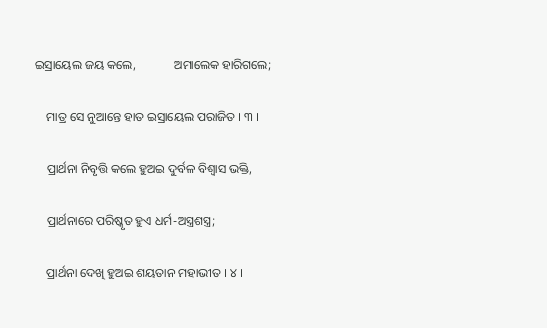ଇସ୍ରାୟେଲ ଜୟ କଲେ,            ଅମାଲେକ ହାରିଗଲେ;

    ମାତ୍ର ସେ ନୁଆନ୍ତେ ହାତ ଇସ୍ରାୟେଲ ପରାଜିତ । ୩ ।

    ପ୍ରାର୍ଥନା ନିବୃତ୍ତି କଲେ ହୁଅଇ ଦୁର୍ବଳ ବିଶ୍ୱାସ ଭକ୍ତି,

    ପ୍ରାର୍ଥନାରେ ପରିଷ୍କୃତ ହୁଏ ଧର୍ମ-ଅସ୍ତ୍ରଶସ୍ତ୍ର;

    ପ୍ରାର୍ଥନା ଦେଖି ହୁଅଇ ଶୟତାନ ମହାଭୀତ । ୪ ।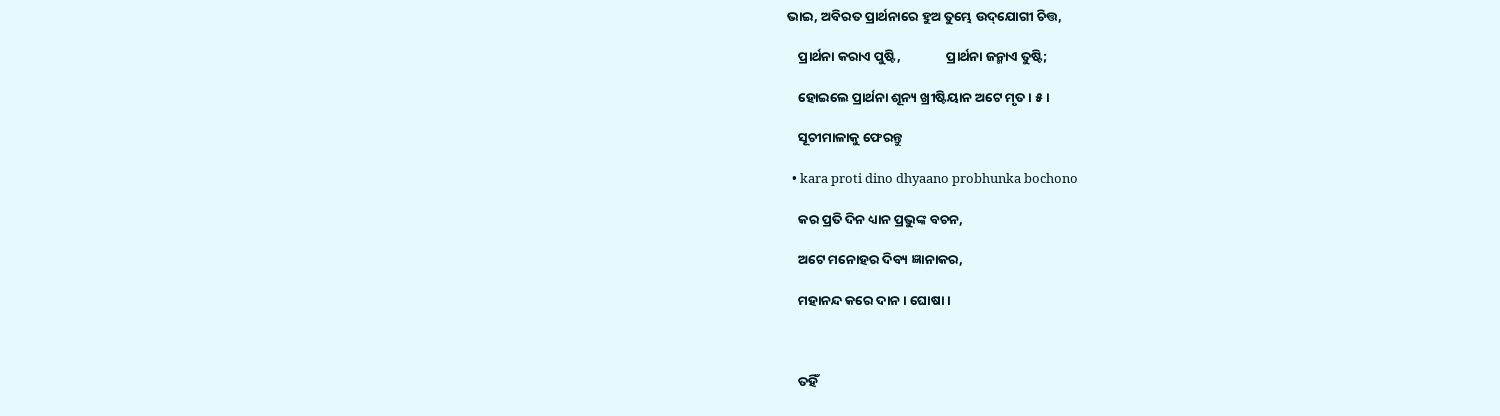ଭାଇ, ଅବିରତ ପ୍ରାର୍ଥନାରେ ହୁଅ ତୁମ୍ଭେ ଉଦ୍‌ଯୋଗୀ ଚିତ୍ତ,

    ପ୍ରାର୍ଥନା କରାଏ ପୁଷ୍ଟି,               ପ୍ରାର୍ଥନା ଜନ୍ମାଏ ତୁଷ୍ଟି;

    ହୋଇଲେ ପ୍ରାର୍ଥନା ଶୂନ୍ୟ ଖ୍ରୀଷ୍ଟିୟାନ ଅଟେ ମୃତ । ୫ ।

    ସୂଚୀମାଳାକୁ ଫେରନ୍ତୁ

  • kara proti dino dhyaano probhunka bochono

    କର ପ୍ରତି ଦିନ ଧ୍ୟାନ ପ୍ରଭୁଙ୍କ ବଚନ,

    ଅଟେ ମନୋହର ଦିବ୍ୟ ଜ୍ଞାନାକର,

    ମହାନନ୍ଦ କରେ ଦାନ । ଘୋଷା ।



    ତହିଁ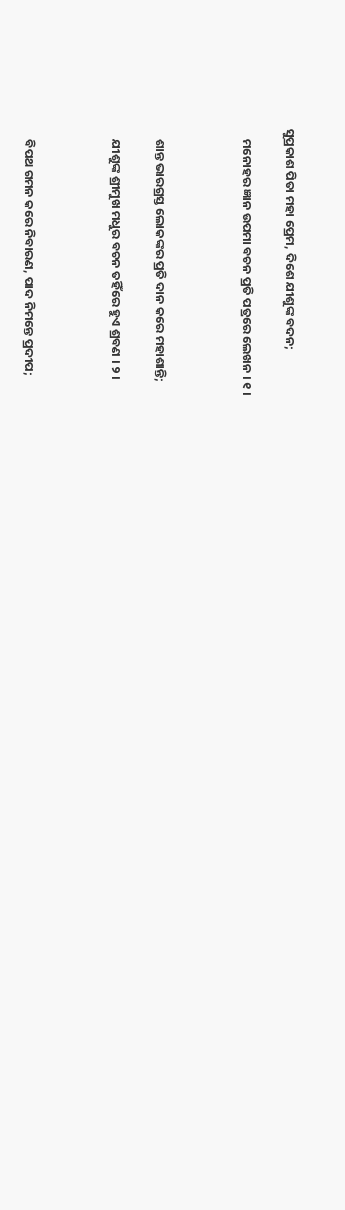ସୁପ୍ରକାଶ ପିତା ମହା ପ୍ରେମ, ଦିଶେ ଯୀଶୁଙ୍କ ବଦନ;

    ମନୋହର ଜ୍ଞାନ ଉପମା ବଚନ ପ୍ରତି ପତ୍ରରେ ଲେଖନ । ୧ ।



    ଶାନ୍ତ ଭାରଗ୍ରସ୍ତ ଲୋକଙ୍କର ପ୍ରତି ଦାନ କରେ ମହାଶାନ୍ତି;

    ଯୀଶୁଙ୍କ ଶ୍ରୀମୁଖ ମଧୁର ବଚନ ତହିଁରେ ହୁଏ ଶ୍ରବଣ । ୨ ।



    ବିପଥ ଗମନ କରେ ନିବାରଣ, ପାଦ ନିମନ୍ତେ ପ୍ରଦୀପ;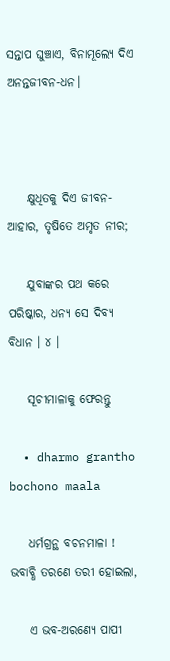ସନ୍ତାପ ଘୁଞ୍ଚାଏ, ବିନାମୂଲ୍ୟେ ଦିଏ ଅନନ୍ତଜୀବନ-ଧନ।



    କ୍ଷୁଧିତକୁ ଦିଏ ଜୀବନ-ଆହାର, ତୃଷିତେ ଅମୃତ ନୀର;

    ଯୁବାଙ୍କର ପଥ କରେ ପରିଷ୍କାର, ଧନ୍ୟ ସେ ଦିବ୍ୟ ବିଧାନ । ୪ ।

    ସୂଚୀମାଳାକୁ ଫେରନ୍ତୁ

  • dharmo grantho bochono maala

    ଧର୍ମଗ୍ରନ୍ଥ ବଚନମାଳା ! ଭବାବ୍ଧି ତରଣେ ତରୀ ହୋଇଲା,

    ଏ ଭବ-ଅରଣ୍ୟେ ପାପୀ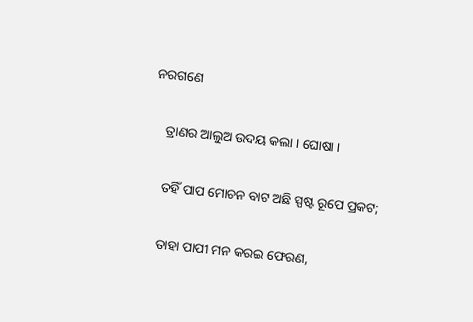ନରଗଣେ

    ତ୍ରାଣର ଆଲୁଅ ଉଦୟ କଲା । ଘୋଷା ।

    ତହିଁ ପାପ ମୋଚନ ବାଟ ଅଛି ସ୍ପଷ୍ଟ ରୂପେ ପ୍ରକଟ;

    ତାହା ପାପୀ ମନ କରଇ ଫେରଣ,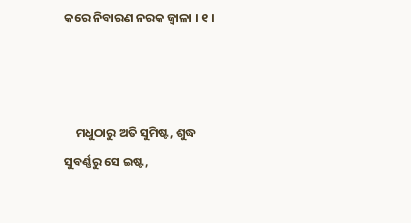କରେ ନିବାରଣ ନରକ ଜ୍ୱାଳା । ୧ ।



    ମଧୁଠାରୁ ଅତି ସୁମିଷ୍ଟ, ଶୁଦ୍ଧ ସୁବର୍ଣ୍ଣରୁ ସେ ଇଷ୍ଟ,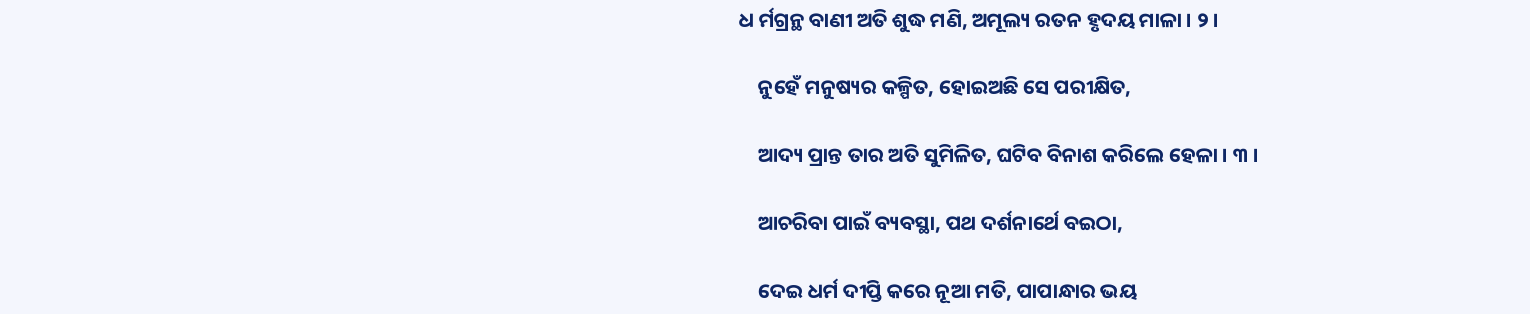ଧ ର୍ମଗ୍ରନ୍ଥ ବାଣୀ ଅତି ଶୁଦ୍ଧ ମଣି, ଅମୂଲ୍ୟ ରତନ ହୃଦୟ ମାଳା । ୨ ।

    ନୁହେଁ ମନୁଷ୍ୟର କଳ୍ପିତ, ହୋଇଅଛି ସେ ପରୀକ୍ଷିତ,

    ଆଦ୍ୟ ପ୍ରାନ୍ତ ତାର ଅତି ସୁମିଳିତ, ଘଟିବ ବିନାଶ କରିଲେ ହେଳା । ୩ ।

    ଆଚରିବା ପାଇଁ ବ୍ୟବସ୍ଥା, ପଥ ଦର୍ଶନାର୍ଥେ ବଇଠା,

    ଦେଇ ଧର୍ମ ଦୀପ୍ତି କରେ ନୂଆ ମତି, ପାପାନ୍ଧାର ଭୟ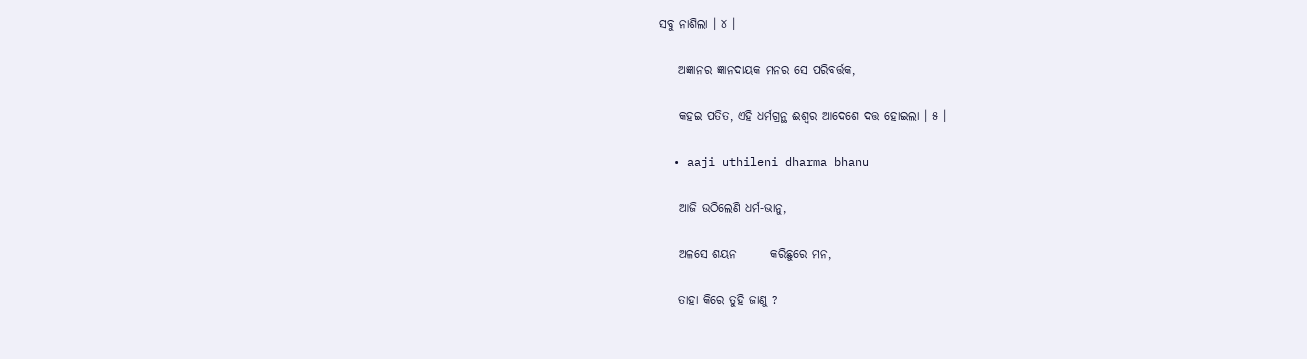ସବୁ ନାଶିଲା । ୪ ।

    ଅଜ୍ଞାନର ଜ୍ଞାନଦାୟକ ମନର ସେ ପରିବର୍ତ୍ତକ,

    କହଇ ପତିତ, ଏହି ଧର୍ମଗ୍ରନ୍ଥ ଈଶ୍ୱର ଆଦେଶେ ଦତ୍ତ ହୋଇଲା । ୫ ।

  • aaji uthileni dharma bhanu

    ଆଜି ଉଠିଲେଣି ଧର୍ମ-ଭାନୁ,

    ଅଳସେ ଶୟନ       କରିଛୁରେ ମନ,

    ତାହା କିରେ ତୁହି ଜାଣୁ ?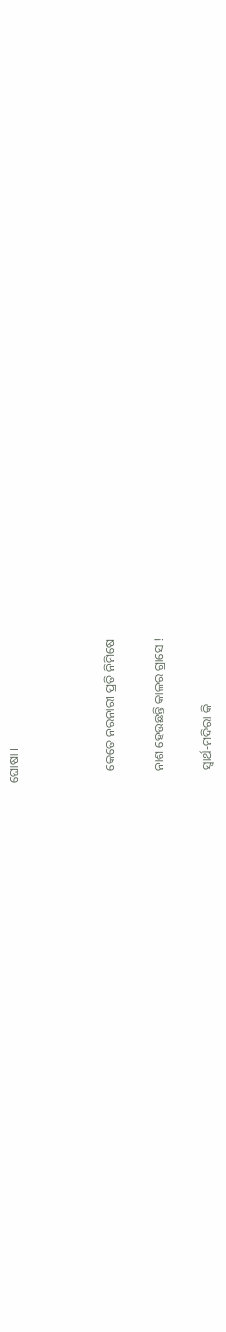ଘୋଷା ।



    କେତେ ନରନାରୀ ପ୍ରତି ନିମିଷେ

    ନାଶ ହେଉଛନ୍ତି କାଳର ଗ୍ରାସେ !

    ସ୍ୱାର୍ଥ-ମଦିରା କି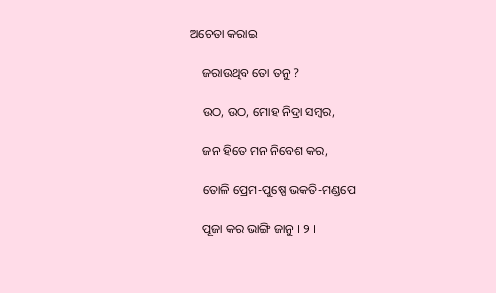ଅଚେତା କରାଇ

    ଜରାଉଥିବ ତୋ ତନୁ ?

    ଉଠ, ଉଠ, ମୋହ ନିଦ୍ରା ସମ୍ବର,

    ଜନ ହିତେ ମନ ନିବେଶ କର,

    ତୋଳି ପ୍ରେମ-ପୁଷ୍ପେ ଭକତି-ମଣ୍ଡପେ

    ପୂଜା କର ଭାଙ୍ଗି ଜାନୁ । ୨ ।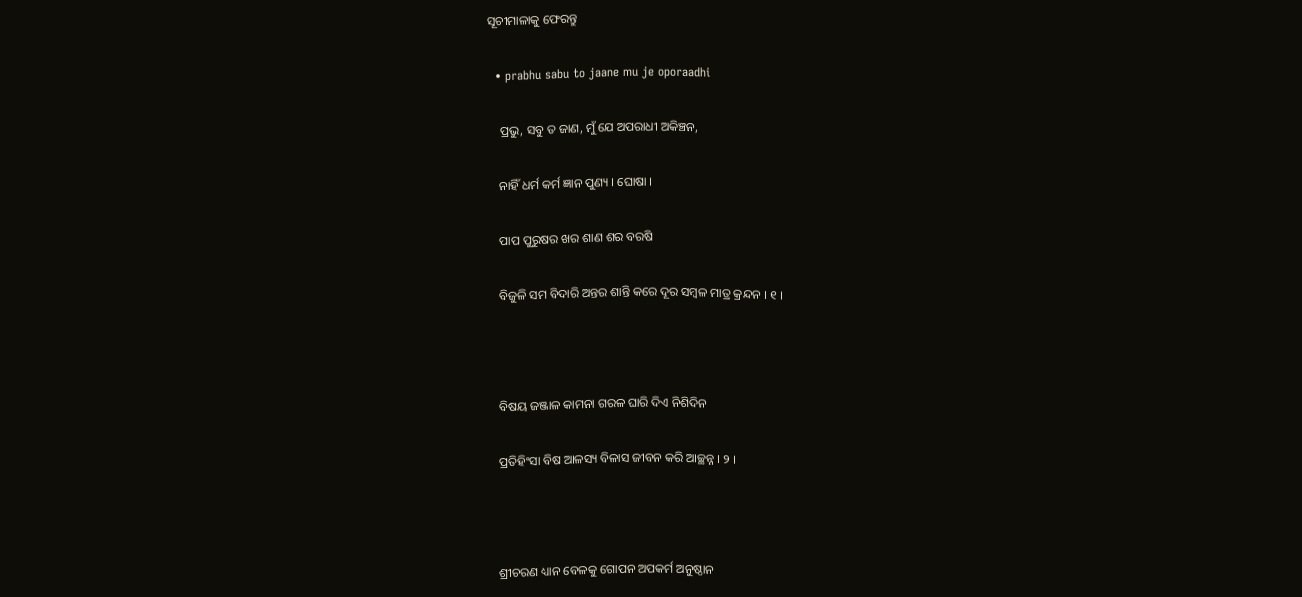ସୂଚୀମାଳାକୁ ଫେରନ୍ତୁ

  • prabhu sabu to jaane mu je oporaadhi

    ପ୍ରଭୁ, ସବୁ ତ ଜାଣ, ମୁଁ ଯେ ଅପରାଧୀ ଅକିଞ୍ଚନ,

    ନାହିଁ ଧର୍ମ କର୍ମ ଜ୍ଞାନ ପୁଣ୍ୟ । ଘୋଷା ।

    ପାପ ପୁରୁଷର ଖର ଶାଣ ଶର ବରଷି

    ବିଜୁଳି ସମ ବିଦାରି ଅନ୍ତର ଶାନ୍ତି କରେ ଦୂର ସମ୍ବଳ ମାତ୍ର କ୍ରନ୍ଦନ । ୧ ।



    ବିଷୟ ଜଞ୍ଜାଳ କାମନା ଗରଳ ଘାରି ଦିଏ ନିଶିଦିନ

    ପ୍ରତିହିଂସା ବିଷ ଆଳସ୍ୟ ବିଳାସ ଜୀବନ କରି ଆଚ୍ଛନ୍ନ । ୨ ।



    ଶ୍ରୀଚରଣ ଧ୍ୟାନ ବେଳକୁ ଗୋପନ ଅପକର୍ମ ଅନୁଷ୍ଠାନ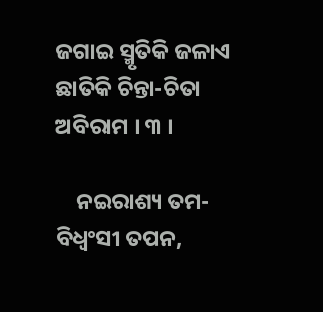ଜଗାଇ ସ୍ମୃତିକି ଜଳାଏ ଛାତିକି ଚିନ୍ତା-ଚିତା ଅବିରାମ । ୩ ।

    ନଇରାଶ୍ୟ ତମ-ବିଧ୍ୱଂସୀ ତପନ,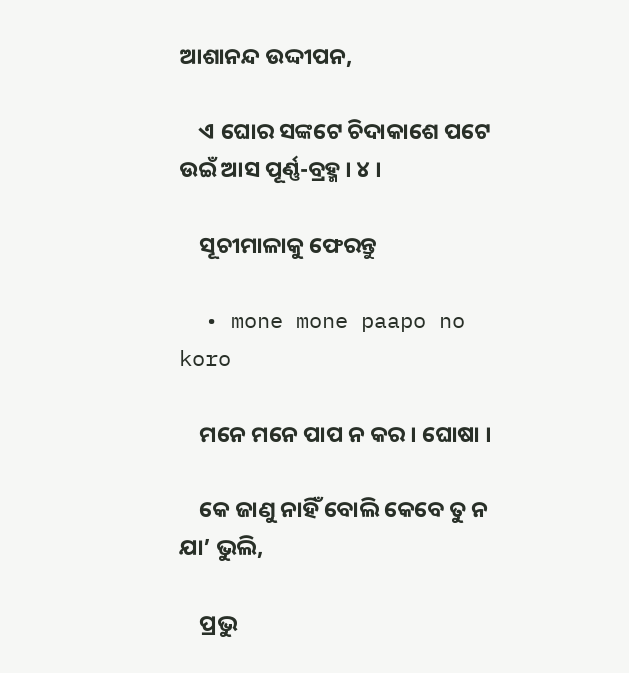ଆଶାନନ୍ଦ ଉଦ୍ଦୀପନ,

    ଏ ଘୋର ସଙ୍କଟେ ଚିଦାକାଶେ ପଟେ ଉଇଁ ଆସ ପୂର୍ଣ୍ଣ-ବ୍ରହ୍ମ । ୪ ।

    ସୂଚୀମାଳାକୁ ଫେରନ୍ତୁ

  • mone mone paapo no koro

    ମନେ ମନେ ପାପ ନ କର । ଘୋଷା ।

    କେ ଜାଣୁ ନାହିଁ ବୋଲି କେବେ ତୁ ନ ଯା’ ଭୁଲି,

    ପ୍ରଭୁ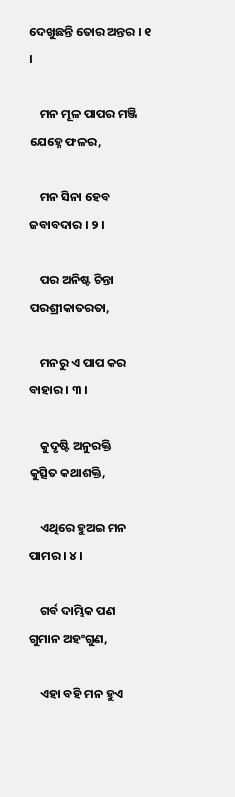ଦେଖୁଛନ୍ତି ତୋର ଅନ୍ତର । ୧ ।

    ମନ ମୂଳ ପାପର ମଞ୍ଜି ଯେହ୍ନେ ଫଳର,

    ମନ ସିନା ହେବ ଜବାବଦାର । ୨ ।

    ପର ଅନିଷ୍ଟ ଚିନ୍ତା ପରଶ୍ରୀକାତରତା,

    ମନରୁ ଏ ପାପ କର ବାହାର । ୩ ।

    କୁଦୃଷ୍ଟି ଅନୁରକ୍ତି      କୁତ୍ସିତ କଥାଶକ୍ତି,

    ଏଥିରେ ହୁଅଇ ମନ ପାମର । ୪ ।

    ଗର୍ବ ଦାମ୍ଭିକ ପଣ     ଗୁମାନ ଅହଂଗୁଣ,

    ଏହା ବହି ମନ ହୁଏ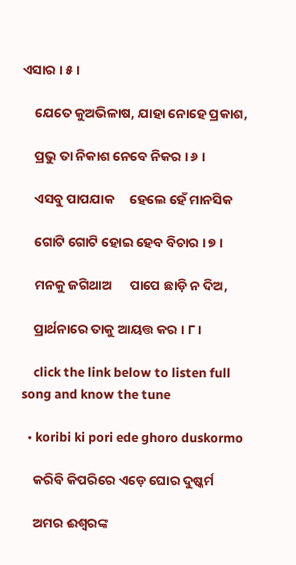ଏସାର । ୫ ।

    ଯେତେ କୁଅଭିଳାଷ, ଯାହା ନୋହେ ପ୍ରକାଶ,

    ପ୍ରଭୁ ତା ନିକାଶ ନେବେ ନିକର । ୬ ।

    ଏସବୁ ପାପଯାକ     ହେଲେ ହେଁ ମାନସିକ

    ଗୋଟି ଗୋଟି ହୋଇ ହେବ ବିଚାର । ୭ ।

    ମନକୁ ଜଗିଥାଅ      ପାପେ ଛାଡ଼ି ନ ଦିଅ,

    ପ୍ରାର୍ଥନାରେ ତାକୁ ଆୟତ୍ତ କର । ୮ ।

    click the link below to listen full song and know the tune

  • koribi ki pori ede ghoro duskormo

    କରିବି କିପରିରେ ଏଡ଼େ ଘୋର ଦୁଷ୍କର୍ମ

    ଅମର ଈଶ୍ୱରଙ୍କ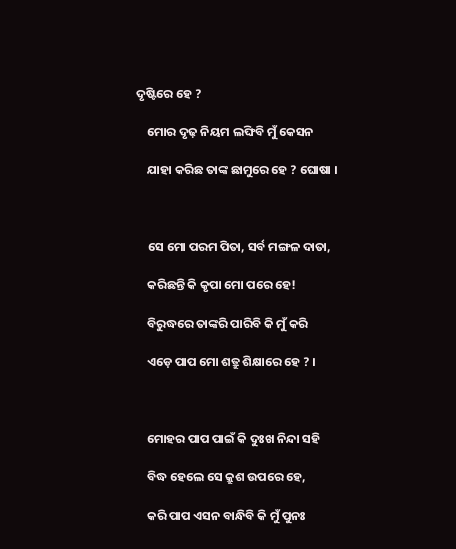ଦୃଷ୍ଟିରେ ହେ ?

    ମୋର ଦୃଢ଼ ନିୟମ ଲଙ୍ଘିବି ମୁଁ କେସନ

    ଯାହା କରିଛ ତାଙ୍କ ଛାମୁରେ ହେ ? ଘୋଷା ।



    ସେ ମୋ ପରମ ପିତା, ସର୍ବ ମଙ୍ଗଳ ଦାତା,

    କରିଛନ୍ତି କି କୃପା ମୋ ପରେ ହେ!

    ବିରୁଦ୍ଧରେ ତାଙ୍କରି ପାରିବି କି ମୁଁ କରି

    ଏଡ଼େ ପାପ ମୋ ଶତ୍ରୁ ଶିକ୍ଷାରେ ହେ ? ।



    ମୋହର ପାପ ପାଇଁ କି ଦୁଃଖ ନିନ୍ଦା ସହି

    ବିଦ୍ଧ ହେଲେ ସେ କ୍ରୁଶ ଉପରେ ହେ,

    କରି ପାପ ଏସନ ବାନ୍ଧିବି କି ମୁଁ ପୁନଃ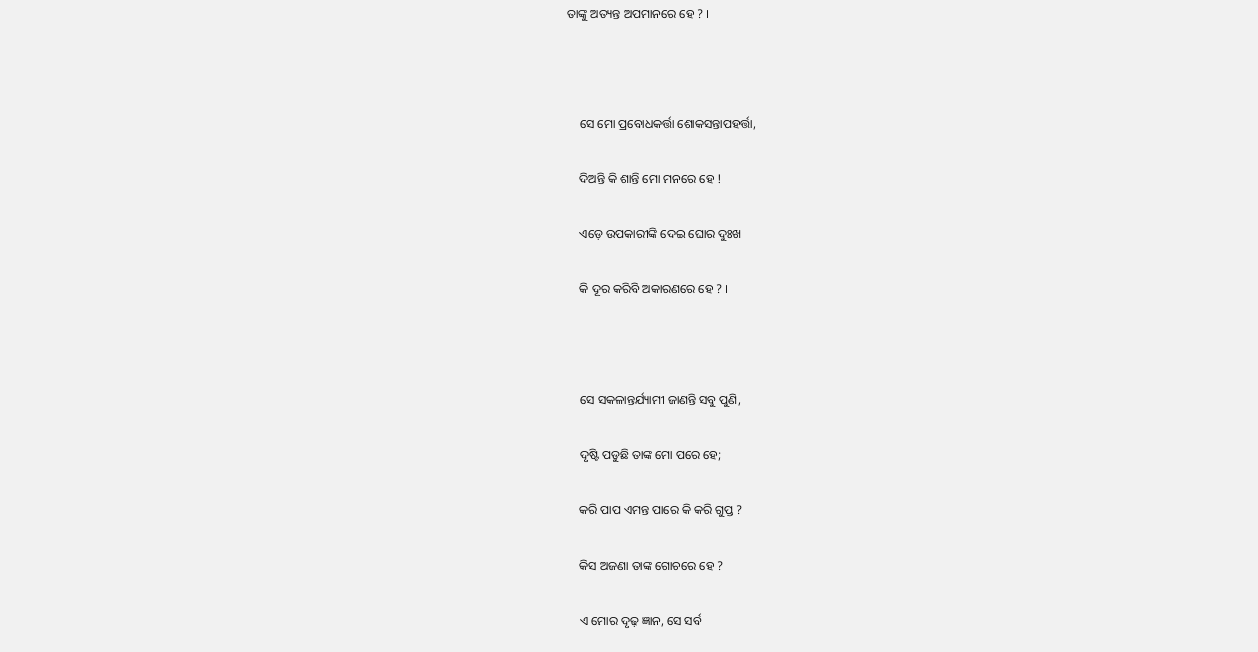ତାଙ୍କୁ ଅତ୍ୟନ୍ତ ଅପମାନରେ ହେ ? ।



    ସେ ମୋ ପ୍ରବୋଧକର୍ତ୍ତା ଶୋକସନ୍ତାପହର୍ତ୍ତା,

    ଦିଅନ୍ତି କି ଶାନ୍ତି ମୋ ମନରେ ହେ !

    ଏଡ଼େ ଉପକାରୀଙ୍କି ଦେଇ ଘୋର ଦୁଃଖ

    କି ଦୂର କରିବି ଅକାରଣରେ ହେ ? ।



    ସେ ସକଳାନ୍ତର୍ଯ୍ୟାମୀ ଜାଣନ୍ତି ସବୁ ପୁଣି,

    ଦୃଷ୍ଟି ପଡୁଛି ତାଙ୍କ ମୋ ପରେ ହେ;

    କରି ପାପ ଏମନ୍ତ ପାରେ କି କରି ଗୁପ୍ତ ?

    କିସ ଅଜଣା ତାଙ୍କ ଗୋଚରେ ହେ ?

    ଏ ମୋର ଦୃଢ଼ ଜ୍ଞାନ, ସେ ସର୍ବ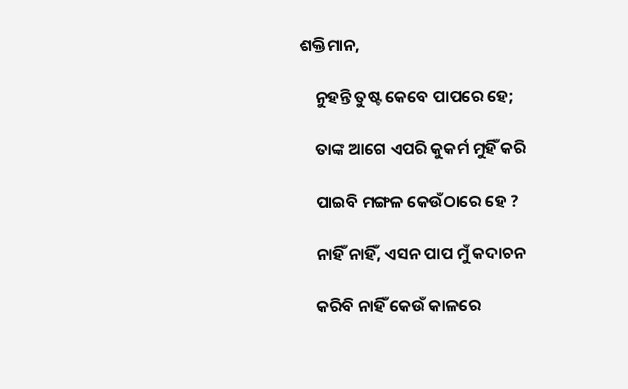ଶକ୍ତିମାନ,

    ନୁହନ୍ତି ତୁଷ୍ଟ କେବେ ପାପରେ ହେ;

    ତାଙ୍କ ଆଗେ ଏପରି କୁକର୍ମ ମୁହିଁ କରି

    ପାଇବି ମଙ୍ଗଳ କେଉଁଠାରେ ହେ ?

    ନାହିଁ ନାହିଁ, ଏସନ ପାପ ମୁଁ କଦାଚନ

    କରିବି ନାହିଁ କେଉଁ କାଳରେ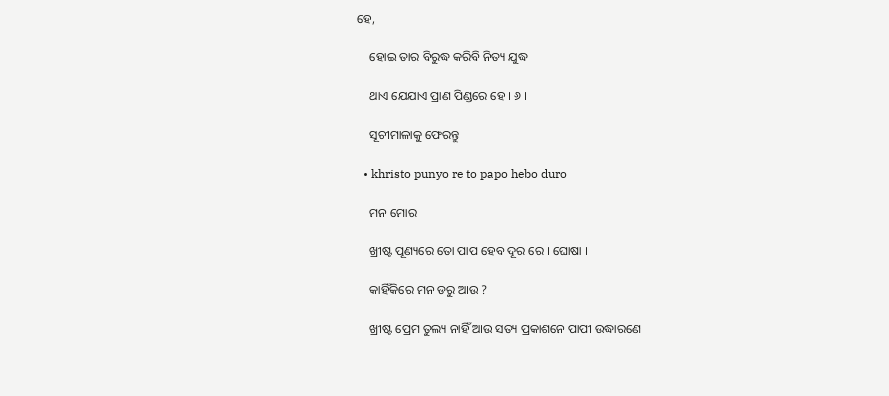ହେ,

    ହୋଇ ତାର ବିରୁଦ୍ଧ କରିବି ନିତ୍ୟ ଯୁଦ୍ଧ

    ଥାଏ ଯେଯାଏ ପ୍ରାଣ ପିଣ୍ଡରେ ହେ । ୬ ।

    ସୂଚୀମାଳାକୁ ଫେରନ୍ତୁ

  • khristo punyo re to papo hebo duro

    ମନ ମୋର

    ଖ୍ରୀଷ୍ଟ ପୂଣ୍ୟରେ ତୋ ପାପ ହେବ ଦୂର ରେ । ଘୋଷା ।

    କାହିଁକିରେ ମନ ଡରୁ ଆଉ ?

    ଖ୍ରୀଷ୍ଟ ପ୍ରେମ ତୁଲ୍ୟ ନାହିଁ ଆଉ ସତ୍ୟ ପ୍ରକାଶନେ ପାପୀ ଉଦ୍ଧାରଣେ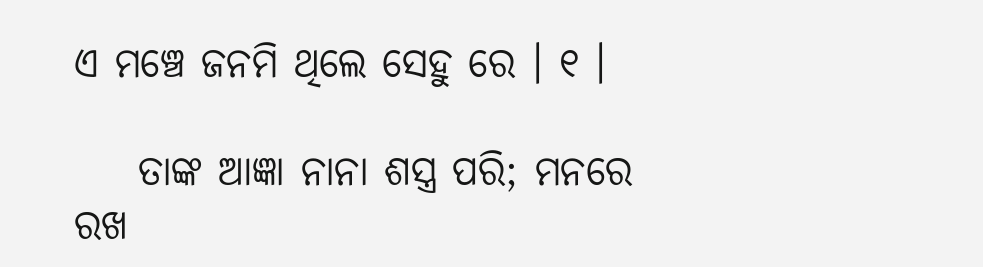ଏ ମଞ୍ଚେ ଜନମି ଥିଲେ ସେହୁ ରେ । ୧ ।

    ତାଙ୍କ ଆଜ୍ଞା ନାନା ଶସ୍ତ୍ର ପରି; ମନରେ ରଖ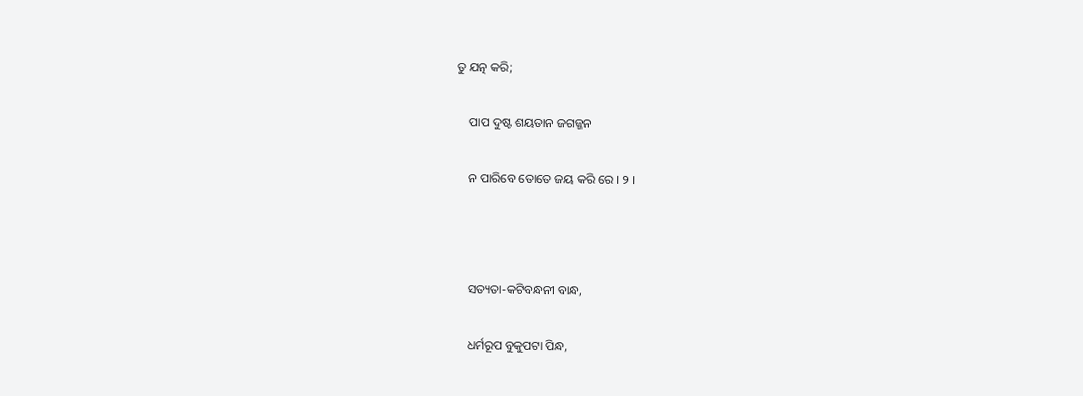ତୁ ଯତ୍ନ କରି;

    ପାପ ଦୁଷ୍ଟ ଶୟତାନ ଜଗଜ୍ଜନ

    ନ ପାରିବେ ତୋତେ ଜୟ କରି ରେ । ୨ ।



    ସତ୍ୟତା-କଟିବନ୍ଧନୀ ବାନ୍ଧ,

    ଧର୍ମରୂପ ବୁକୁପଟା ପିନ୍ଧ,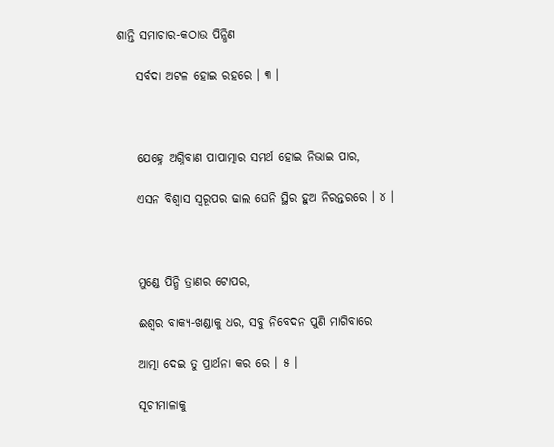ଶାନ୍ତି ସମାଚାର-କଠାଉ ପିନ୍ଧିଣ

    ସର୍ବଦା ଅଟଳ ହୋଇ ରହରେ । ୩ ।



    ଯେହ୍ନେ ଅଗ୍ନିବାଣ ପାପାତ୍ମାର ସମର୍ଥ ହୋଇ ନିଭାଇ ପାର,

    ଏସନ ବିଶ୍ୱାସ ସ୍ୱରୂପର ଢାଲ ଘେନି ସ୍ଥିର ହୁଅ ନିରନ୍ତରରେ । ୪ ।



    ମୁଣ୍ଡେ ପିନ୍ଧି ତ୍ରାଣର ଟୋପର,

    ଈଶ୍ୱର ବାକ୍ୟ-ଖଣ୍ଡାକୁ ଧର, ସବୁ ନିବେଦନ ପୁଣି ମାଗିବାରେ

    ଆତ୍ମା ଦେଇ ତୁ ପ୍ରାର୍ଥନା କର ରେ । ୫ ।

    ସୂଚୀମାଳାକୁ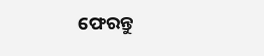ଫେରନ୍ତୁ